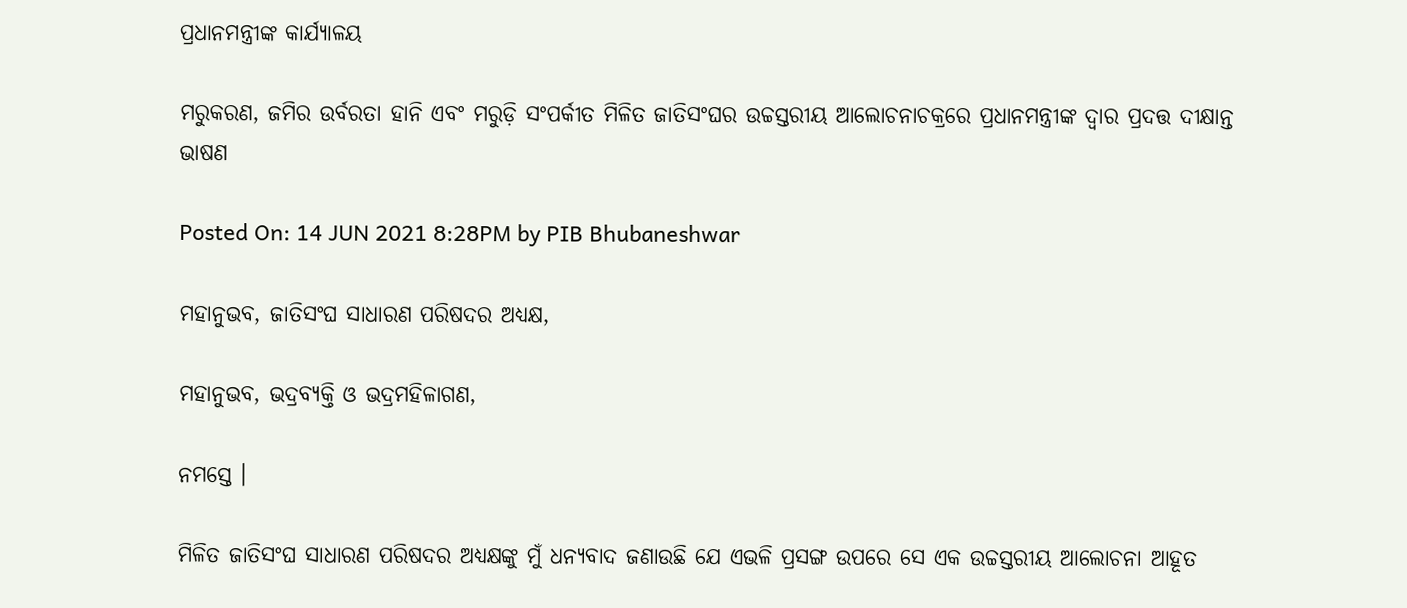ପ୍ରଧାନମନ୍ତ୍ରୀଙ୍କ କାର୍ଯ୍ୟାଳୟ

ମରୁକରଣ, ଜମିର ଉର୍ବରତା ହାନି ଏବଂ ମରୁଡ଼ି ସଂପର୍କୀତ ମିଳିତ ଜାତିସଂଘର ଉଚ୍ଚସ୍ତରୀୟ ଆଲୋଚନାଚକ୍ରରେ ପ୍ରଧାନମନ୍ତ୍ରୀଙ୍କ ଦ୍ୱାର ପ୍ରଦତ୍ତ ଦୀକ୍ଷାନ୍ତ ଭାଷଣ

Posted On: 14 JUN 2021 8:28PM by PIB Bhubaneshwar

ମହାନୁଭବ, ଜାତିସଂଘ ସାଧାରଣ ପରିଷଦର ଅଧ୍ୟକ୍ଷ,

ମହାନୁଭବ, ଭଦ୍ରବ୍ୟକ୍ତି ଓ ଭଦ୍ରମହିଳାଗଣ,

ନମସ୍ତେ ।

ମିଳିତ ଜାତିସଂଘ ସାଧାରଣ ପରିଷଦର ଅଧ୍ୟକ୍ଷଙ୍କୁ ମୁଁ ଧନ୍ୟବାଦ ଜଣାଉଛି ଯେ ଏଭଳି ପ୍ରସଙ୍ଗ ଉପରେ ସେ ଏକ ଉଚ୍ଚସ୍ତରୀୟ ଆଲୋଚନା ଆହୂତ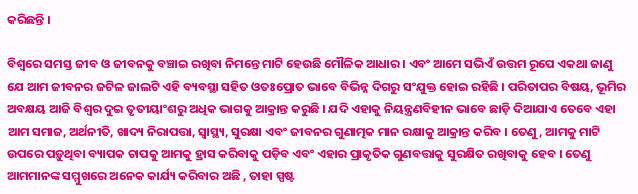କରିଛନ୍ତି ।

ବିଶ୍ୱରେ ସମସ୍ତ ଜୀବ ଓ ଜୀବନକୁ ବଞ୍ଚାଇ ରଖିବା ନିମନ୍ତେ ମାଟି ହେଉଛି ମୌଳିକ ଆଧାର । ଏବଂ ଆମେ ସଭିଏଁ ଉତ୍ତମ ରୂପେ ଏକଥା ଜାଣୁ ଯେ ଆମ ଜୀବନର ଜଟିଳ ଜାଲଟି ଏହି ବ୍ୟବସ୍ଥା ସହିତ ଓତଃପ୍ରୋତ ଭାବେ ବିଭିନ୍ନ ଦିଗରୁ ସଂଯୁକ୍ତ ହୋଇ ରହିଛି । ପରିତାପର ବିଷୟ, ଭୂମିର ଅବକ୍ଷୟ ଆଜି ବିଶ୍ୱର ଦୁଇ ତୃତୀୟାଂଶରୁ ଅଧିକ ଭାଗକୁ ଆକ୍ରାନ୍ତ କରୁଛି । ଯଦି ଏହାକୁ ନିୟନ୍ତ୍ରଣବିହୀନ ଭାବେ ଛାଡ଼ି ଦିଆଯାଏ ତେବେ ଏହା ଆମ ସମାଜ, ଅର୍ଥନୀତି, ଖାଦ୍ୟ ନିରାପତ୍ତା, ସ୍ୱାସ୍ଥ୍ୟ, ସୁରକ୍ଷା ଏବଂ ଜୀବନର ଗୁଣାତ୍ମକ ମାନ ରକ୍ଷାକୁ ଆକ୍ରାନ୍ତ କରିବ । ତେଣୁ, ଆମକୁ ମାଟି ଉପରେ ପଡ଼ୁଥିବା ବ୍ୟାପକ ଚାପକୁ ଆମକୁ ହ୍ରାସ କରିବାକୁ ପଡ଼ିବ ଏବଂ ଏହାର ପ୍ରାକୃତିକ ଗୁଣବତ୍ତାକୁ ସୁରକ୍ଷିତ ରଖିବାକୁ ହେବ । ତେଣୁ ଆମମାନଙ୍କ ସମ୍ମୁଖରେ ଅନେକ କାର୍ଯ୍ୟ କରିବାର ଅଛି , ତାହା ସ୍ପଷ୍ଟ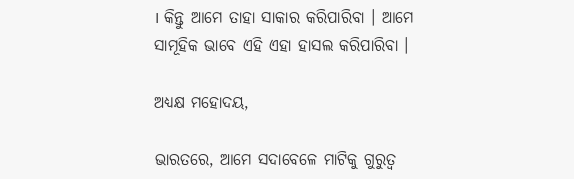। କିନ୍ତୁ ଆମେ ତାହା ସାକାର କରିପାରିବା । ଆମେ ସାମୂହିକ ଭାବେ ଏହି ଏହା ହାସଲ କରିପାରିବା ।

ଅଧ୍ୟକ୍ଷ ମହୋଦୟ,

ଭାରତରେ, ଆମେ ସଦାବେଳେ ମାଟିକୁ ଗୁରୁତ୍ୱ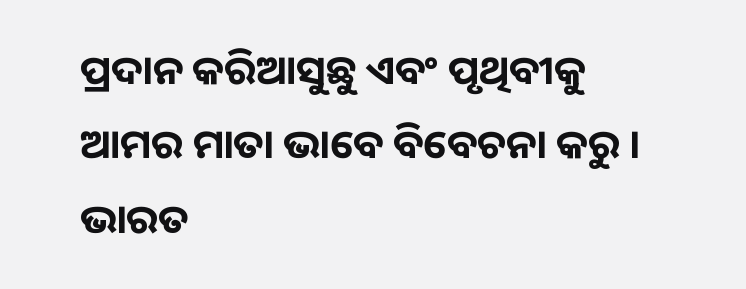ପ୍ରଦାନ କରିଆସୁଛୁ ଏବଂ ପୃଥିବୀକୁ ଆମର ମାତା ଭାବେ ବିବେଚନା କରୁ । ଭାରତ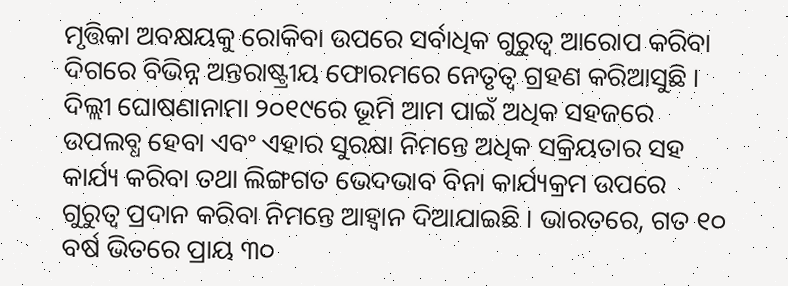ମୃତ୍ତିକା ଅବକ୍ଷୟକୁ ରୋକିବା ଉପରେ ସର୍ବାଧିକ ଗୁରୁତ୍ୱ ଆରୋପ କରିବା ଦିଗରେ ବିଭିନ୍ନ ଅନ୍ତରାଷ୍ଟ୍ରୀୟ ଫୋରମରେ ନେତୃତ୍ୱ ଗ୍ରହଣ କରିଆସୁଛି । ଦିଲ୍ଲୀ ଘୋଷଣାନାମା ୨୦୧୯ରେ ଭୂମି ଆମ ପାଇଁ ଅଧିକ ସହଜରେ ଉପଲବ୍ଧ ହେବା ଏବଂ ଏହାର ସୁରକ୍ଷା ନିମନ୍ତେ ଅଧିକ ସକ୍ରିୟତାର ସହ କାର୍ଯ୍ୟ କରିବା ତଥା ଲିଙ୍ଗଗତ ଭେଦଭାବ ବିନା କାର୍ଯ୍ୟକ୍ରମ ଉପରେ ଗୁରୁତ୍ୱ ପ୍ରଦାନ କରିବା ନିମନ୍ତେ ଆହ୍ୱାନ ଦିଆଯାଇଛି । ଭାରତରେ, ଗତ ୧୦ ବର୍ଷ ଭିତରେ ପ୍ରାୟ ୩୦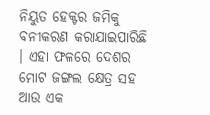ନିୟୁତ ହେକ୍ଟର ଜମିକୁ ବନୀକରଣ କରାଯାଇପାରିଛି । ଏହା ଫଳରେ ଦେଶର ମୋଟ ଜଙ୍ଗଲ କ୍ଷେତ୍ର ସହ ଆଉ ଏକ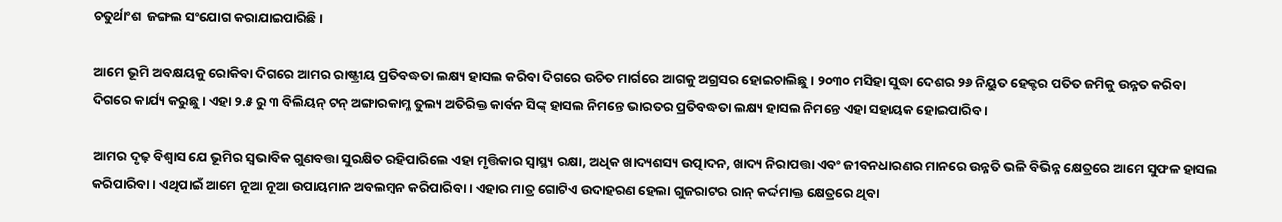ଚତୁର୍ଥାଂଶ  ଜଙ୍ଗଲ ସଂଯୋଗ କରାଯାଇପାରିଛି ।

ଆମେ ଭୂମି ଅବକ୍ଷୟକୁ ରୋକିବା ଦିଗରେ ଆମର ରାଷ୍ଟ୍ରୀୟ ପ୍ରତିବଦ୍ଧତା ଲକ୍ଷ୍ୟ ହାସଲ କରିବା ଦିଗରେ ଉଚିତ ମାର୍ଗରେ ଆଗକୁ ଅଗ୍ରସର ହୋଇଚାଲିଛୁ । ୨୦୩୦ ମସିହା ସୁଦ୍ଧା ଦେଶର ୨୬ ନିୟୁତ ହେକ୍ଟର ପତିତ ଜମିକୁ ଉନ୍ନତ କରିବା ଦିଗରେ କାର୍ଯ୍ୟ କରୁଛୁ । ଏହା ୨.୫ ରୁ ୩ ବିଲିୟନ୍‍ ଟନ୍‍ ଅଙ୍ଗାରକାମ୍ଳ ତୁଲ୍ୟ ଅତିରିକ୍ତ କାର୍ବନ ସିଙ୍କ୍‍ ହାସଲ ନିମନ୍ତେ ଭାରତର ପ୍ରତିବଦ୍ଧତା ଲକ୍ଷ୍ୟ ହାସଲ ନିମନ୍ତେ ଏହା ସହାୟକ ହୋଇପାରିବ ।

ଆମର ଦୃଢ଼ ବିଶ୍ୱାସ ଯେ ଭୂମିର ସ୍ୱଭାବିକ ଗୁଣବତ୍ତା ସୁରକ୍ଷିତ ରହିପାରିଲେ ଏହା ମୃତ୍ତିକାର ସ୍ୱାସ୍ଥ୍ୟ ରକ୍ଷା, ଅଧିକ ଖାଦ୍ୟଶସ୍ୟ ଉତ୍ପାଦନ, ଖାଦ୍ୟ ନିରାପତ୍ତା ଏବଂ ଜୀବନଧାରଣର ମାନରେ ଉନ୍ନତି ଭଳି ବିଭିନ୍ନ କ୍ଷେତ୍ରରେ ଆମେ ସୁଫଳ ହାସଲ କରିପାରିବା । ଏଥିପାଇଁ ଆମେ ନୂଆ ନୂଆ ଉପାୟମାନ ଅବଲମ୍ବନ କରିପାରିବା । ଏହାର ମାତ୍ର ଗୋଟିଏ ଉଦାହରଣ ହେଲା ଗୁଜରାଟର ରାନ୍‍ କର୍ଦ୍ଦମାକ୍ତ କ୍ଷେତ୍ରରେ ଥିବା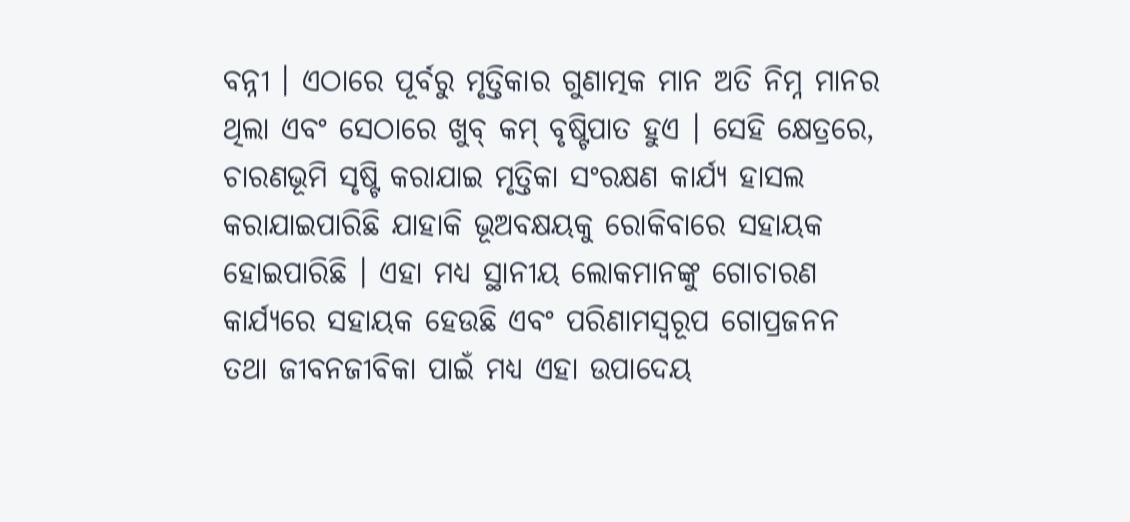ବନ୍ନୀ । ଏଠାରେ ପୂର୍ବରୁ ମୃତ୍ତିକାର ଗୁଣାତ୍ମକ ମାନ ଅତି ନିମ୍ନ ମାନର ଥିଲା ଏବଂ ସେଠାରେ ଖୁବ୍‍ କମ୍‍ ବୃଷ୍ଟିପାତ ହୁଏ । ସେହି କ୍ଷେତ୍ରରେ, ଚାରଣଭୂମି ସୃଷ୍ଟି କରାଯାଇ ମୃତ୍ତିକା ସଂରକ୍ଷଣ କାର୍ଯ୍ୟ ହାସଲ କରାଯାଇପାରିଛି ଯାହାକି ଭୂଅବକ୍ଷୟକୁ ରୋକିବାରେ ସହାୟକ ହୋଇପାରିଛି । ଏହା ମଧ୍ୟ ସ୍ଥାନୀୟ ଲୋକମାନଙ୍କୁ ଗୋଚାରଣ କାର୍ଯ୍ୟରେ ସହାୟକ ହେଉଛି ଏବଂ ପରିଣାମସ୍ୱରୂପ ଗୋପ୍ରଜନନ ତଥା ଜୀବନଜୀବିକା ପାଇଁ ମଧ୍ୟ ଏହା ଉପାଦେୟ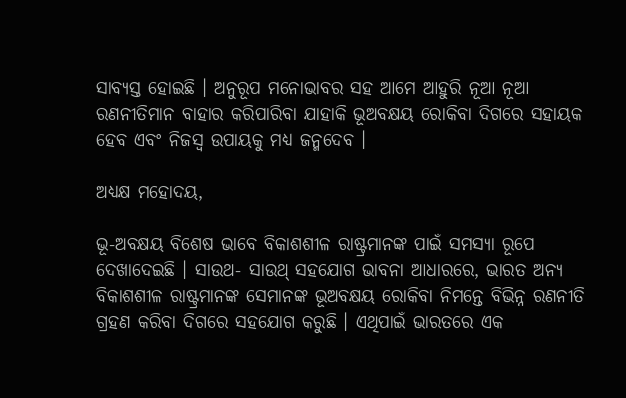ସାବ୍ୟସ୍ତ ହୋଇଛି । ଅନୁରୂପ ମନୋଭାବର ସହ ଆମେ ଆହୁରି ନୂଆ ନୂଆ ରଣନୀତିମାନ ବାହାର କରିପାରିବା ଯାହାକି ଭୂଅବକ୍ଷୟ ରୋକିବା ଦିଗରେ ସହାୟକ ହେବ ଏବଂ ନିଜସ୍ୱ ଉପାୟକୁ ମଧ୍ୟ ଜନ୍ମଦେବ ।

ଅଧ୍ୟକ୍ଷ ମହୋଦୟ,

ଭୂ-ଅବକ୍ଷୟ ବିଶେଷ ଭାବେ ବିକାଶଶୀଳ ରାଷ୍ଟ୍ରମାନଙ୍କ ପାଇଁ ସମସ୍ୟା ରୂପେ ଦେଖାଦେଇଛି । ସାଉଥ- ସାଉଥ୍‍ ସହଯୋଗ ଭାବନା ଆଧାରରେ, ଭାରତ ଅନ୍ୟ ବିକାଶଶୀଳ ରାଷ୍ଟ୍ରମାନଙ୍କ ସେମାନଙ୍କ ଭୂଅବକ୍ଷୟ ରୋକିବା ନିମନ୍ତେ ବିଭିନ୍ନ ରଣନୀତି ଗ୍ରହଣ କରିବା ଦିଗରେ ସହଯୋଗ କରୁଛି । ଏଥିପାଇଁ ଭାରତରେ ଏକ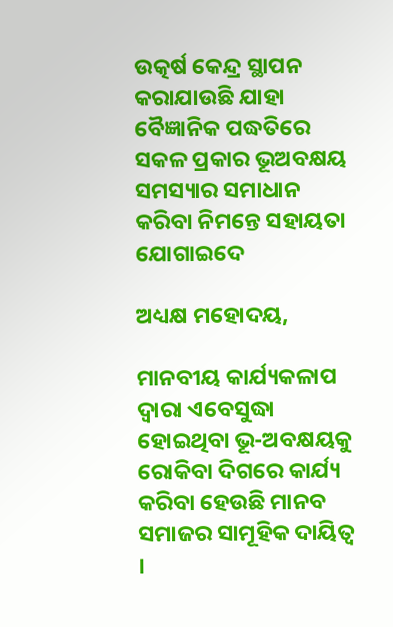ଉତ୍କର୍ଷ କେନ୍ଦ୍ର ସ୍ଥାପନ କରାଯାଉଛି ଯାହା ବୈଜ୍ଞାନିକ ପଦ୍ଧତିରେ ସକଳ ପ୍ରକାର ଭୂଅବକ୍ଷୟ ସମସ୍ୟାର ସମାଧାନ କରିବା ନିମନ୍ତେ ସହାୟତା ଯୋଗାଇଦେ

ଅଧ୍ୟକ୍ଷ ମହୋଦୟ,

ମାନବୀୟ କାର୍ଯ୍ୟକଳାପ ଦ୍ୱାରା ଏବେସୁଦ୍ଧା ହୋଇଥିବା ଭୂ-ଅବକ୍ଷୟକୁ ରୋକିବା ଦିଗରେ କାର୍ଯ୍ୟ କରିବା ହେଉଛି ମାନବ ସମାଜର ସାମୂହିକ ଦାୟିତ୍ୱ ।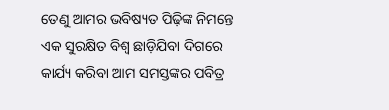ତେଣୁ ଆମର ଭବିଷ୍ୟତ ପିଢ଼ିଙ୍କ ନିମନ୍ତେ ଏକ ସୁରକ୍ଷିତ ବିଶ୍ୱ ଛାଡ଼ିଯିବା ଦିଗରେ କାର୍ଯ୍ୟ କରିବା ଆମ ସମସ୍ତଙ୍କର ପବିତ୍ର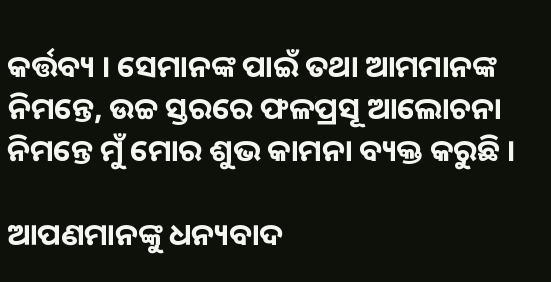କର୍ତ୍ତବ୍ୟ । ସେମାନଙ୍କ ପାଇଁ ତଥା ଆମମାନଙ୍କ ନିମନ୍ତେ, ଉଚ୍ଚ ସ୍ତରରେ ଫଳପ୍ରସୂ ଆଲୋଚନା ନିମନ୍ତେ ମୁଁ ମୋର ଶୁଭ କାମନା ବ୍ୟକ୍ତ କରୁଛି ।

ଆପଣମାନଙ୍କୁ ଧନ୍ୟବାଦ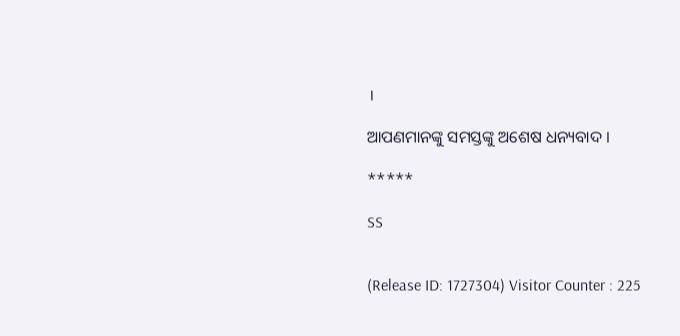।

ଆପଣମାନଙ୍କୁ ସମସ୍ତଙ୍କୁ ଅଶେଷ ଧନ୍ୟବାଦ ।

*****

SS


(Release ID: 1727304) Visitor Counter : 225